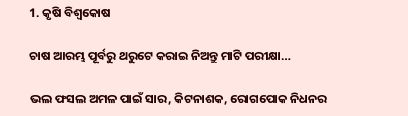1. କୃଷି ବିଶ୍ବକୋଷ

ଚାଷ ଆରମ୍ଭ ପୂର୍ବରୁ ଥରୁଟେ କରାଇ ନିଅନ୍ତୁ ମାଟି ପରୀକ୍ଷା…

ଭଲ ଫସଲ ଅମଳ ପାଇଁ ସାର, କିଟନାଶକ, ରୋଗପୋକ ନିଧନର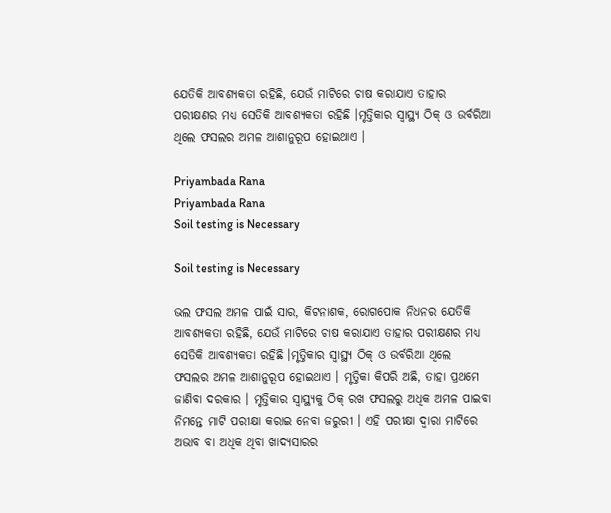ଯେତିକି ଆବଶ୍ୟକତା ରହିଛି, ଯେଉଁ ମାଟିରେ ଚାଷ କରାଯାଏ ତାହାର ପରୀକ୍ଷଣର ମଧ୍ୟ ସେତିକି ଆବଶ୍ୟକତା ରହିଛି ।ମୃତ୍ତିକାର ସ୍ଵାସ୍ଥ୍ୟ ଠିକ୍ ଓ ଉର୍ବରିଆ ଥିଲେ ଫସଲର ଅମଳ ଆଶାନୁରୂପ ହୋଇଥାଏ ।

Priyambada Rana
Priyambada Rana
Soil testing is Necessary

Soil testing is Necessary

ଭଲ ଫସଲ ଅମଳ ପାଇଁ ସାର, କିଟନାଶକ, ରୋଗପୋକ ନିଧନର ଯେତିକି ଆବଶ୍ୟକତା ରହିଛି, ଯେଉଁ ମାଟିରେ ଚାଷ କରାଯାଏ ତାହାର ପରୀକ୍ଷଣର ମଧ୍ୟ ସେତିକି ଆବଶ୍ୟକତା ରହିଛି ।ମୃତ୍ତିକାର ସ୍ଵାସ୍ଥ୍ୟ ଠିକ୍ ଓ ଉର୍ବରିଆ ଥିଲେ  ଫସଲର ଅମଳ ଆଶାନୁରୂପ ହୋଇଥାଏ । ମୃତ୍ତିକା କିପରି ଅଛି, ତାହା ପ୍ରଥମେ ଜାଣିବା ଦରକାର । ମୃତ୍ତିକାର ସ୍ଵାସ୍ଥ୍ୟକୁ ଠିକ୍ ରଖ ଫସଲରୁ ଅଧିକ ଅମଳ ପାଇବା ନିମନ୍ତେ ମାଟି ପରୀକ୍ଷା କରାଇ ନେବା ଜରୁରୀ । ଏହି ପରୀକ୍ଷା ଦ୍ଵାରା ମାଟିରେ ଅଭାବ ବା ଅଧିକ ଥିବା ଖାଦ୍ୟସାରର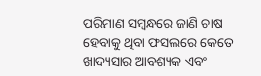ପରିମାଣ ସମ୍ବନ୍ଧରେ ଜାଣି ଚାଷ ହେବାକୁ ଥିବା ଫସଲରେ କେତେ ଖାଦ୍ୟସାର ଆବଶ୍ୟକ ଏବଂ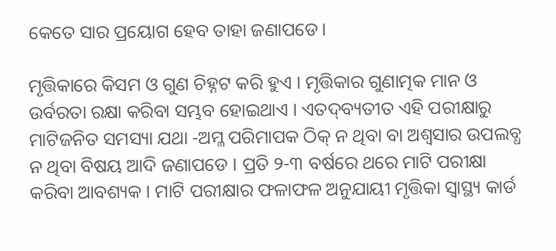କେତେ ସାର ପ୍ରୟୋଗ ହେବ ତାହା ଜଣାପଡେ।

ମୃତ୍ତିକାରେ କିସମ ଓ ଗୁଣ ଚିହ୍ନଟ କରି ହୁଏ । ମୃତ୍ତିକାର ଗୁଣାତ୍ମକ ମାନ ଓ ଉର୍ବରତା ରକ୍ଷା କରିବା ସମ୍ଭବ ହୋଇଥାଏ । ଏତଦ୍‌ବ୍ୟତୀତ ଏହି ପରୀକ୍ଷାରୁ ମାଟିଜନିତ ସମସ୍ୟା ଯଥା -ଅମ୍ଳ ପରିମାପକ ଠିକ୍ ନ ଥିବା ବା ଅଶ୍ଵସାର ଉପଲବ୍ଧ ନ ଥିବା ବିଷୟ ଆଦି ଜଣାପଡେ । ପ୍ରତି ୨-୩ ବର୍ଷରେ ଥରେ ମାଟି ପରୀକ୍ଷା କରିବା ଆବଶ୍ୟକ । ମାଟି ପରୀକ୍ଷାର ଫଳାଫଳ ଅନୁଯାୟୀ ମୃତ୍ତିକା ସ୍ଵାସ୍ଥ୍ୟ କାର୍ଡ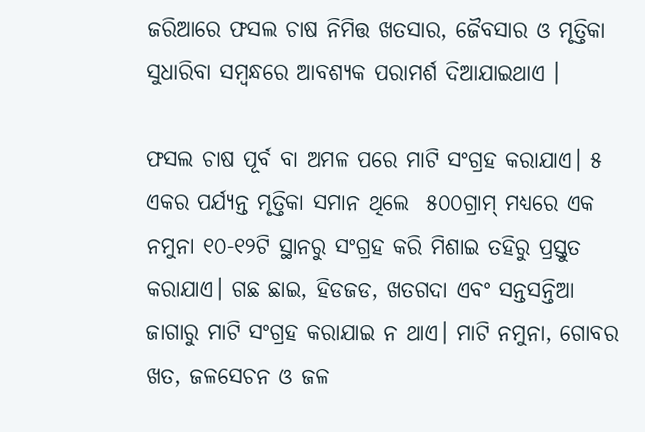ଜରିଆରେ ଫସଲ ଚାଷ ନିମିତ୍ତ ଖତସାର, ଜୈବସାର ଓ ମୃତ୍ତିକା ସୁଧାରିବା ସମ୍ବନ୍ଧରେ ଆବଶ୍ୟକ ପରାମର୍ଶ ଦିଆଯାଇଥାଏ ।

ଫସଲ ଚାଷ ପୂର୍ବ ବା ଅମଳ ପରେ ମାଟି ସଂଗ୍ରହ କରାଯାଏ। ୫ ଏକର ପର୍ଯ୍ୟନ୍ତ ମୃତ୍ତିକା ସମାନ ଥିଲେ  ୫୦୦ଗ୍ରାମ୍ ମଧ୍ୟରେ ଏକ ନମୁନା ୧୦-୧୨ଟି ସ୍ଥାନରୁ ସଂଗ୍ରହ କରି ମିଶାଇ ତହିରୁ ପ୍ରସ୍ତୁତ କରାଯାଏ। ଗଛ ଛାଇ, ହିଡଜଡ, ଖତଗଦା ଏବଂ ସନ୍ତସନ୍ତିଆ ଜାଗାରୁ ମାଟି ସଂଗ୍ରହ କରାଯାଇ ନ ଥାଏ। ମାଟି ନମୁନା, ଗୋବର ଖତ, ଜଳସେଚନ ଓ ଜଳ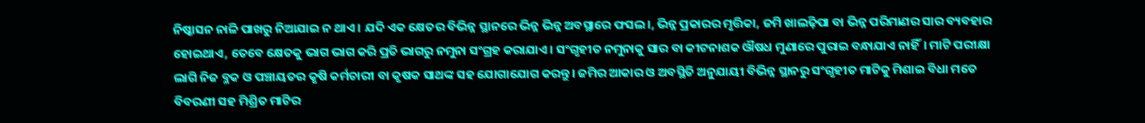ନିଷ୍କାସନ ନାଳି ପାଖରୁ ନିଆଯାଇ ନ ଥାଏ । ଯଦି ଏକ କ୍ଷେତର ବିଭିନ୍ନ ସ୍ଥାନରେ ଭିନ୍ନ ଭିନ୍ନ ଅବସ୍ଥାରେ ଫସଲ।, ଭିନ୍ନ ପ୍ରକାରର ମୃତ୍ତିକା, ଜମି ଖାଲଢ଼ିପା ବା ଭିନ୍ନ ପରିମାଣର ସାର ବ୍ୟବହାର ହୋଇଥାଏ, ତେବେ କ୍ଷେତକୁ ଭାଗ ଭାଗ କରି ପ୍ରତି ଭାଗରୁ ନମୁନା ସଂଗ୍ରହ କରାଯାଏ। ସଂଗୃହୀତ ନମୁନାକୁ ସାର ବା କୀଟନାଶକ ଔଷଧ ମୁଣାରେ ପୁରାଇ ବନ୍ଧାଯାଏ ନାହିଁ। ମାଟି ପରୀକ୍ଷା ଲାଗି ନିଜ ବ୍ଳକ ଓ ପଞ୍ଚାୟତର କୃଷି କର୍ମଚାରୀ ବା କୃଷକ ସାଥଙ୍କ ସହ ଯୋଗାଯୋଗ କରନ୍ତୁ। ଜମିର ଆକାର ଓ ଅବସ୍ଥିତି ଅନୁଯାୟୀ ବିଭିନ୍ନ ସ୍ଥାନରୁ ସଂଗୃହୀତ ମାଟିକୁ ମିଶାଇ ବିଧା ମତେ ବିବରଣୀ ସହ ମିଶ୍ରିତ ମାଟିର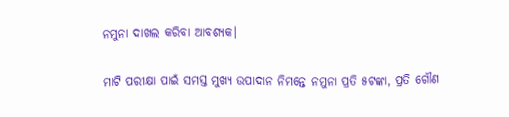ନମୁନା ଦାଖଲ କରିବା ଆବଶ୍ୟକ।

ମାଟି ପରୀକ୍ଷା ପାଇଁ ସମସ୍ତ ମୁଖ୍ୟ ଉପାଦାନ ନିମନ୍ତେ ନମୁନା ପ୍ରତି ୫ଟଙ୍କା, ପ୍ରତି ଗୌଣ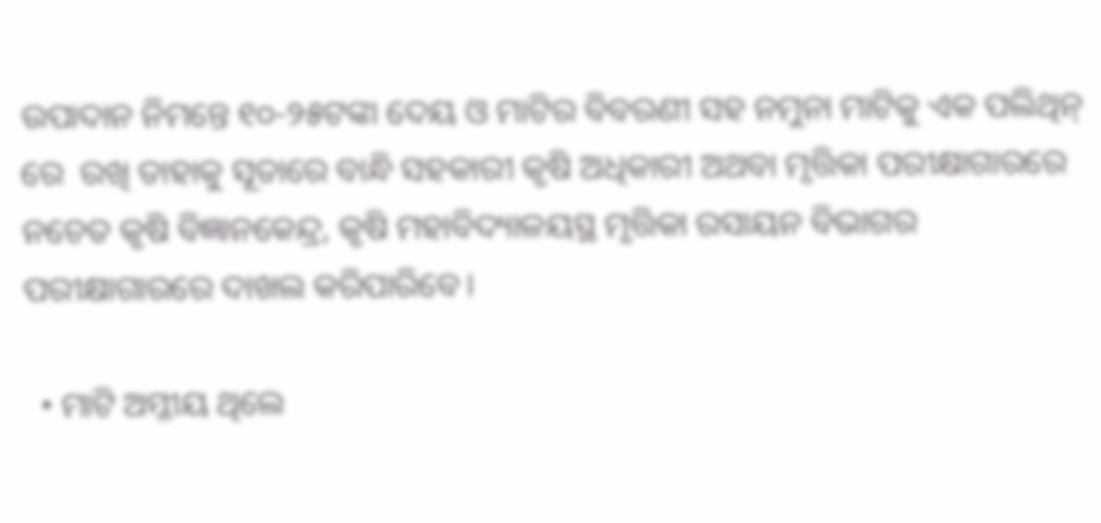ଉପାଦାନ ନିମନ୍ତେ ୧୦-୨୫ଟଙ୍କା ଦେୟ ଓ ମାଟିର ବିବରଣୀ ସହ ନମୁନା ମାଟିକୁ ଏକ ପଲିଥିନ୍ ରେ  ରଖି ତାହାକୁ ସୂତାରେ ବାନ୍ଧି ସହକାରୀ କୃଷି ଅଧିକାରୀ ଅଥବା ମୃତ୍ତିକା ପରୀକ୍ଷାଗାରରେ ନଚେତ କୃଷି ବିଜ୍ଞାନକେନ୍ଦ୍ର, କୃଷି ମହାବିଦ୍ୟାଳୟସ୍ଥ ମୃତ୍ତିକା ରସାୟନ ବିଭାଗର ପରୀକ୍ଷାଗାରରେ ଦାଖଲ କରିପାରିବେ।

  • ମାଟି ଅମ୍ଳୀୟ ଥିଲେ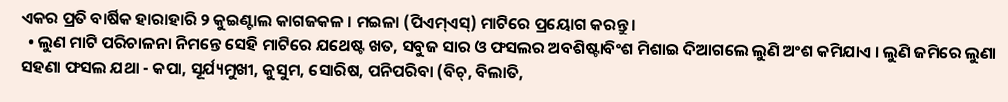ଏକର ପ୍ରତି ବାର୍ଷିକ ହାରାହାରି ୨ କୁଇଣ୍ଟାଲ କାଗଜକଳ । ମଇଳା (ପିଏମ୍ଏସ୍) ମାଟିରେ ପ୍ରୟୋଗ କରନ୍ତୁ ।
  • ଲୁଣ ମାଟି ପରିଚାଳନା ନିମନ୍ତେ ସେହି ମାଟିରେ ଯଥେଷ୍ଟ ଖତ, ସବୁଜ ସାର ଓ ଫସଲର ଅବଶିଷ୍ଟାବିଂଶ ମିଶାଇ ଦିଆଗଲେ ଲୁଣି ଅଂଶ କମିଯାଏ । ଲୁଣି ଜମିରେ ଲୁଣା ସହଣା ଫସଲ ଯଥା - କପା, ସୂର୍ଯ୍ୟମୁଖୀ, କୁସୁମ, ସୋରିଷ, ପନିପରିବା (ବିଚ୍, ବିଲାତି,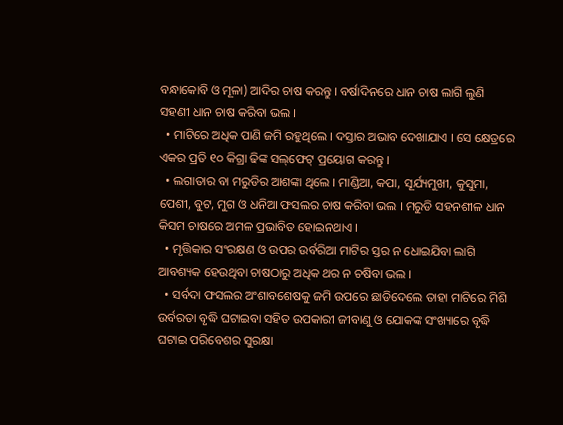ବନ୍ଧାକୋବି ଓ ମୂଳା) ଆଦିର ଚାଷ କରନ୍ତୁ । ବର୍ଷାଦିନରେ ଧାନ ଚାଷ ଲାଗି ଲୁଣି ସହଣୀ ଧାନ ଚାଷ କରିବା ଭଲ ।
  • ମାଟିରେ ଅଧିକ ପାଣି ଜମି ରହୁଥିଲେ । ଦସ୍ତାର ଅଭାବ ଦେଖାଯାଏ । ସେ କ୍ଷେତ୍ରରେ ଏକର ପ୍ରତି ୧୦ କିଗ୍ରା ଢିଙ୍କ ସଲ୍‌ଫେଟ୍ ପ୍ରୟୋଗ କରନ୍ତୁ ।
  • ଲଗାତାର ବା ମରୁଡିର ଆଶଙ୍କା ଥିଲେ । ମାଣ୍ଡିଆ, କପା, ସୂର୍ଯ୍ୟମୁଖୀ, କୁସୁମା, ପେଶୀ, ବୁଟ, ମୁଗ ଓ ଧନିଆ ଫସଲର ଚାଷ କରିବା ଭଲ । ମରୁଡି ସହନଶୀଳ ଧାନ କିସମ ଚାଷରେ ଅମଳ ପ୍ରଭାବିତ ହୋଇନଥାଏ ।
  • ମୃତ୍ତିକାର ସଂରକ୍ଷଣ ଓ ଉପର ଉର୍ବରିଆ ମାଟିର ସ୍ତର ନ ଧୋଇଯିବା ଲାଗି ଆବଶ୍ୟକ ହେଉଥିବା ଚାଷଠାରୁ ଅଧିକ ଥର ନ ଚଷିବା ଭଲ ।
  • ସର୍ବଦା ଫସଲର ଅଂଶାବଶେଷକୁ ଜମି ଉପରେ ଛାଡିଦେଲେ ତାହା ମାଟିରେ ମିଶି ଉର୍ବରତା ବୃଦ୍ଧି ଘଟାଇବା ସହିତ ଉପକାରୀ ଜୀବାଣୁ ଓ ଯୋକଙ୍କ ସଂଖ୍ୟାରେ ବୃଦ୍ଧି ଘଟାଇ ପରିବେଶର ସୁରକ୍ଷା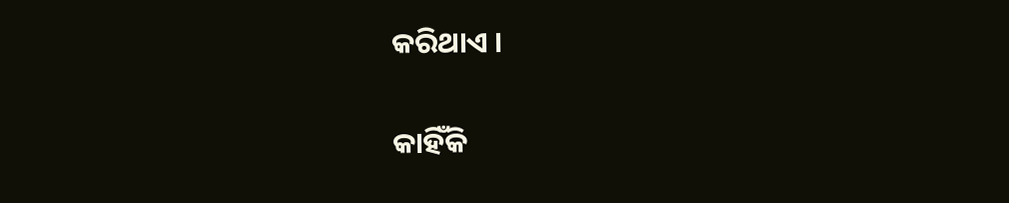କରିଥାଏ ।

କାହିଁକି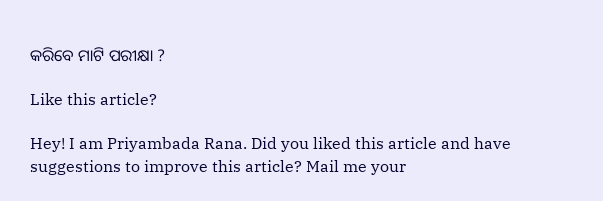କରିବେ ମାଟି ପରୀକ୍ଷା ?

Like this article?

Hey! I am Priyambada Rana. Did you liked this article and have suggestions to improve this article? Mail me your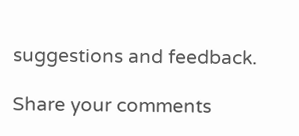suggestions and feedback.

Share your comments